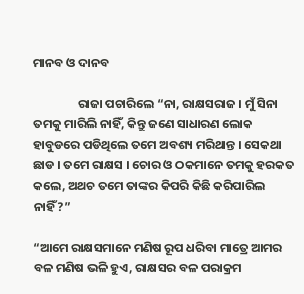ମାନବ ଓ ଦାନବ

                ରାଜା ପଚାରିଲେ “ନା, ରାକ୍ଷସରାଜ । ମୁଁ ସିନା ତମକୁ ମାରିଲି ନାହିଁ, କିନ୍ତୁ ଜଣେ ସାଧାରଣ ଲୋକ ହାବୁଡରେ ପଡିଥିଲେ ତମେ ଅବଶ୍ୟ ମରିଥାନ୍ତ । ସେକଥା ଛାଡ । ତମେ ରାକ୍ଷସ । ଚୋର ଓ ଠକମାନେ ତମକୁ ହରକତ କଲେ, ଅଥଚ ତମେ ତାଙ୍କର କିପରି କିଛି କରିପାରିଲ ନାହିଁ?”

“ଆମେ ରାକ୍ଷସମାନେ ମଣିଷ ରୂପ ଧରିବା ମାତ୍ରେ ଆମର ବଳ ମଣିଷ ଭଳି ହୁଏ, ରାକ୍ଷସର ବଳ ପରାକ୍ରମ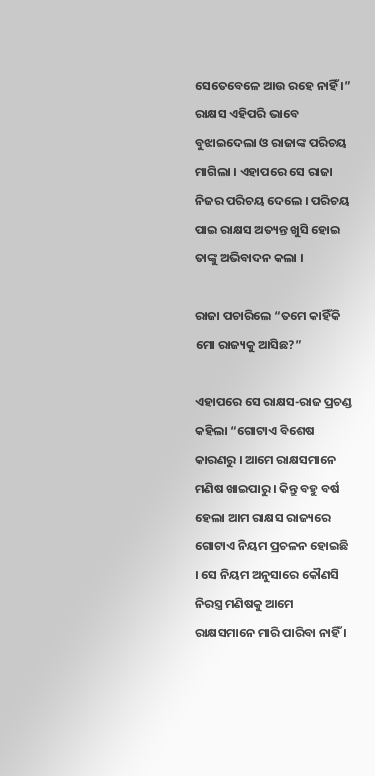ସେତେବେଳେ ଆଉ ରହେ ନାହିଁ ।” ରାକ୍ଷସ ଏହିପରି ଭାବେ ବୁଝାଇଦେଲା ଓ ରାଜାଙ୍କ ପରିଚୟ ମାଗିଲା । ଏହାପରେ ସେ ରାଜା ନିଜର ପରିଚୟ ଦେଲେ । ପରିଚୟ ପାଇ ରାକ୍ଷସ ଅତ୍ୟନ୍ତ ଖୁସି ହୋଇ ତାଙ୍କୁ ଅଭିବାଦନ କଲା ।

ରାଜା ପଚାରିଲେ “ତମେ କାହିଁକି ମୋ ରାଜ୍ୟକୁ ଆସିଛ?”

ଏହାପରେ ସେ ରାକ୍ଷସ-ରାଜ ପ୍ରଚଣ୍ଡ କହିଲା “ଗୋଟାଏ ବିଶେଷ କାରଣରୁ । ଆମେ ରାକ୍ଷସମାନେ ମଣିଷ ଖାଇପାରୁ । କିନ୍ତୁ ବହୁ ବର୍ଷ ହେଲା ଆମ ରାକ୍ଷସ ରାଜ୍ୟରେ ଗୋଟାଏ ନିୟମ ପ୍ରଚଳନ ହୋଇଛି । ସେ ନିୟମ ଅନୁସାରେ କୌଣସି ନିରସ୍ତ୍ର ମଣିଷକୁ ଆମେ ରାକ୍ଷସମାନେ ମାରି ପାରିବା ନାହିଁ ।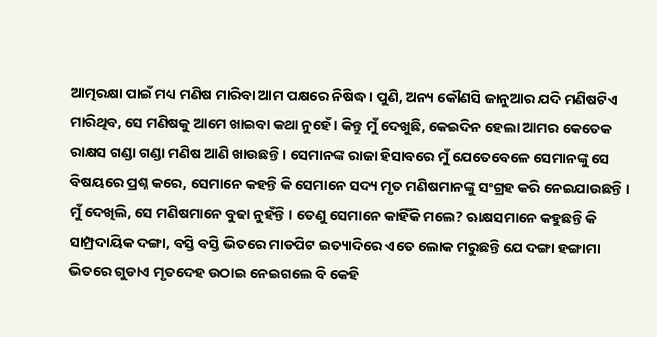ଆତ୍ମରକ୍ଷା ପାଇଁ ମଧ୍ୟ ମଣିଷ ମାରିବା ଆମ ପକ୍ଷରେ ନିଷିଦ୍ଧ । ପୁଣି, ଅନ୍ୟ କୌଣସି ଜାନୁଆର ଯଦି ମଣିଷଟିଏ ମାରିଥିବ, ସେ ମଣିଷକୁ ଆମେ ଖାଇବା କଥା ନୁହେଁ । କିନ୍ତୁ ମୁଁ ଦେଖୁଛି, କେଇଦିନ ହେଲା ଆମର କେତେକ ରାକ୍ଷସ ଗଣ୍ଡା ଗଣ୍ଡା ମଣିଷ ଆଣି ଖାଉଛନ୍ତି । ସେମାନଙ୍କ ରାଜା ହିସାବରେ ମୁଁ ଯେତେବେଳେ ସେମାନଙ୍କୁ ସେ ବିଷୟରେ ପ୍ରଶ୍ନ କରେ, ସେମାନେ କହନ୍ତି କି ସେମାନେ ସଦ୍ୟ ମୃତ ମଣିଷମାନଙ୍କୁ ସଂଗ୍ରହ କରି ନେଇଯାଉଛନ୍ତି । ମୁଁ ଦେଖିଲି, ସେ ମଣିଷମାନେ ବୁଢା ନୁହଁନ୍ତି । ତେଣୁ ସେମାନେ କାହିଁକି ମଲେ? ଋାକ୍ଷସମାନେ କହୁଛନ୍ତି କି ସାମ୍ପ୍ରଦାୟିକ ଦଙ୍ଗା, ବସ୍ତି ବସ୍ତି ଭିତରେ ମାଡପିଟ ଇତ୍ୟାଦିରେ ଏତେ ଲୋକ ମରୁଛନ୍ତି ଯେ ଦଙ୍ଗା ହଙ୍ଗାମା ଭିତରେ ଗୁଡାଏ ମୃତଦେହ ଉଠାଇ ନେଇଗଲେ ବି କେହି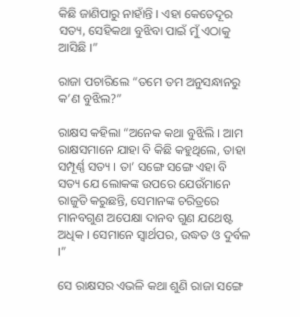କିଛି ଜାଣିପାରୁ ନାହାଁନ୍ତି । ଏହା କେତେଦୂର ସତ୍ୟ, ସେହିକଥା ବୁଝିବା ପାଇଁ ମୁଁ ଏଠାକୁ ଆସିଛି ।”

ରାଜା ପଚାରିଲେ “ତମେ ତମ ଅନୁସନ୍ଧାନରୁ କ’ଣ ବୁଝିଲ?”

ରାକ୍ଷସ କହିଲା “ଅନେକ କଥା ବୁଝିଲି । ଆମ ରାକ୍ଷସମାନେ ଯାହା ବି କିଛି କହୁଥିଲେ, ତାହା ସମ୍ପୂର୍ଣ୍ଣ ସତ୍ୟ । ତା’ ସଙ୍ଗେ ସଙ୍ଗେ ଏହା ବି ସତ୍ୟ ଯେ ଲୋକଙ୍କ ଉପରେ ଯେଉଁମାନେ ରାଜୁତି କରୁଛନ୍ତି, ସେମାନଙ୍କ ଚରିତ୍ରରେ ମାନବଗୁଣ ଅପେକ୍ଷା ଦାନବ ଗୁଣ ଯଥେଷ୍ଟ ଅଧିକ । ସେମାନେ ସ୍ୱାର୍ଥପର, ଉଦ୍ଧତ ଓ ଦୁର୍ବଳ ।”

ସେ ରାକ୍ଷସର ଏଭଳି କଥା ଶୁଣି ରାଜା ସଙ୍ଗେ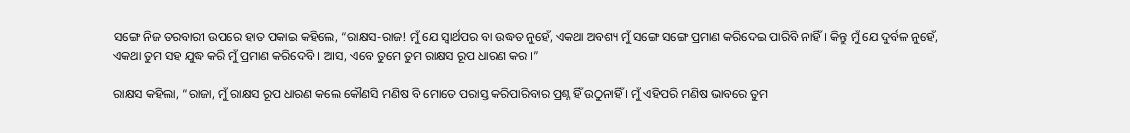ସଙ୍ଗେ ନିଜ ତରବାରୀ ଉପରେ ହାତ ପକାଇ କହିଲେ, “ରାକ୍ଷସ-ରାଜ! ମୁଁ ଯେ ସ୍ୱାର୍ଥପର ବା ଉଦ୍ଧତ ନୁହେଁ, ଏକଥା ଅବଶ୍ୟ ମୁଁ ସଙ୍ଗେ ସଙ୍ଗେ ପ୍ରମାଣ କରିଦେଇ ପାରିବି ନାହିଁ । କିନ୍ତୁ ମୁଁ ଯେ ଦୁର୍ବଳ ନୁହେଁ, ଏକଥା ତୁମ ସହ ଯୁଦ୍ଧ କରି ମୁଁ ପ୍ରମାଣ କରିଦେବି । ଆସ, ଏବେ ତୁମେ ତୁମ ରାକ୍ଷସ ରୂପ ଧାରଣ କର ।”

ରାକ୍ଷସ କହିଲା, “ରାଜା, ମୁଁ ରାକ୍ଷସ ରୂପ ଧାରଣ କଲେ କୌଣସି ମଣିଷ ବି ମୋତେ ପରାସ୍ତ କରିପାରିବାର ପ୍ରଶ୍ନ ହିଁ ଉଠୁନାହିଁ । ମୁଁ ଏହିପରି ମଣିଷ ଭାବରେ ତୁମ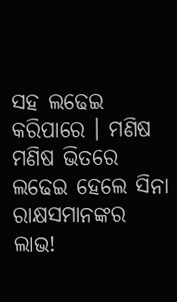ସହ ଲଢେଇ କରିପାରେ । ମଣିଷ ମଣିଷ ଭିତରେ ଲଢେଇ ହେଲେ ସିନା ରାକ୍ଷସମାନଙ୍କର ଲାଭ!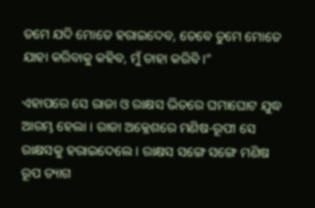ତମେ ଯଦି ମୋତେ ହରାଇଦେବ, ତେବେ ତୁମେ ମୋତେ ଯାହା କରିବାକୁ କହିବ, ମୁଁ ତାହା କରିବି ।”

ଏହାପରେ ସେ ରାଜା ଓ ରାକ୍ଷସ ଭିତରେ ଘମାଘୋଟ ଯୁଦ୍ଧ ଆରମ୍ଭ ହେଲା । ରାଜା ଅକ୍ଳେଶରେ ମଣିଷ-ରୂପୀ ସେ ରାକ୍ଷସକୁ ହରାଇଦେଲେ । ରାକ୍ଷସ ସଙ୍ଗେ ସଙ୍ଗେ ମଣିଷ ରୂପ ତ୍ୟାଗ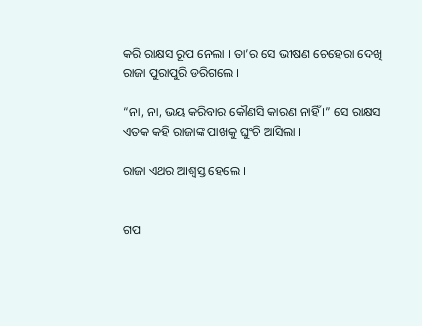କରି ରାକ୍ଷସ ରୂପ ନେଲା । ତା’ର ସେ ଭୀଷଣ ଚେହେରା ଦେଖି ରାଜା ପୁରାପୁରି ଡରିଗଲେ ।

“ନା, ନା, ଭୟ କରିବାର କୌଣସି କାରଣ ନାହିଁ ।” ସେ ରାକ୍ଷସ ଏତକ କହି ରାଜାଙ୍କ ପାଖକୁ ଘୁଂଚି ଆସିଲା ।

ରାଜା ଏଥର ଆଶ୍ୱସ୍ତ ହେଲେ ।


ଗପ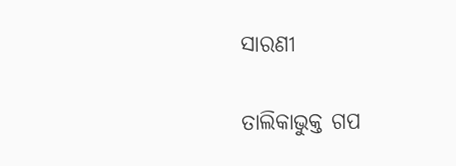ସାରଣୀ

ତାଲିକାଭୁକ୍ତ ଗପ